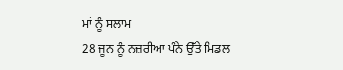ਮਾਂ ਨੂੰ ਸਲਾਮ
28 ਜੂਨ ਨੂੰ ਨਜ਼ਰੀਆ ਪੰਨੇ ਉੱਤੇ ਮਿਡਲ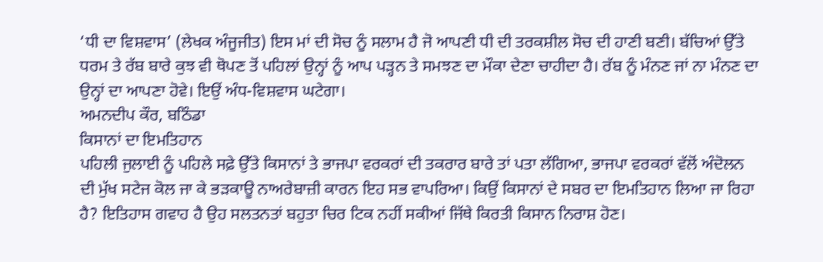‘ਧੀ ਦਾ ਵਿਸ਼ਵਾਸ’ (ਲੇਖਕ ਅੰਜੂਜੀਤ) ਇਸ ਮਾਂ ਦੀ ਸੋਚ ਨੂੰ ਸਲਾਮ ਹੈ ਜੋ ਆਪਣੀ ਧੀ ਦੀ ਤਰਕਸ਼ੀਲ ਸੋਚ ਦੀ ਹਾਣੀ ਬਣੀ। ਬੱਚਿਆਂ ਉੱਤੇ ਧਰਮ ਤੇ ਰੱਬ ਬਾਰੇ ਕੁਝ ਵੀ ਥੋਪਣ ਤੋਂ ਪਹਿਲਾਂ ਉਨ੍ਹਾਂ ਨੂੰ ਆਪ ਪੜ੍ਹਨ ਤੇ ਸਮਝਣ ਦਾ ਮੌਕਾ ਦੇਣਾ ਚਾਹੀਦਾ ਹੈ। ਰੱਬ ਨੂੰ ਮੰਨਣ ਜਾਂ ਨਾ ਮੰਨਣ ਦਾ ਉਨ੍ਹਾਂ ਦਾ ਆਪਣਾ ਹੋਵੇ। ਇਉਂ ਅੰਧ-ਵਿਸ਼ਵਾਸ ਘਟੇਗਾ।
ਅਮਨਦੀਪ ਕੌਰ, ਬਠਿੰਡਾ
ਕਿਸਾਨਾਂ ਦਾ ਇਮਤਿਹਾਨ
ਪਹਿਲੀ ਜੁਲਾਈ ਨੂੰ ਪਹਿਲੇ ਸਫ਼ੇ ਉੱਤੇ ਕਿਸਾਨਾਂ ਤੇ ਭਾਜਪਾ ਵਰਕਰਾਂ ਦੀ ਤਕਰਾਰ ਬਾਰੇ ਤਾਂ ਪਤਾ ਲੱਗਿਆ, ਭਾਜਪਾ ਵਰਕਰਾਂ ਵੱਲੋਂ ਅੰਦੋਲਨ ਦੀ ਮੁੱਖ ਸਟੇਜ ਕੋਲ ਜਾ ਕੇ ਭੜਕਾਊ ਨਾਅਰੇਬਾਜ਼ੀ ਕਾਰਨ ਇਹ ਸਭ ਵਾਪਰਿਆ। ਕਿਉਂ ਕਿਸਾਨਾਂ ਦੇ ਸਬਰ ਦਾ ਇਮਤਿਹਾਨ ਲਿਆ ਜਾ ਰਿਹਾ ਹੈ? ਇਤਿਹਾਸ ਗਵਾਹ ਹੈ ਉਹ ਸਲਤਨਤਾਂ ਬਹੁਤਾ ਚਿਰ ਟਿਕ ਨਹੀਂ ਸਕੀਆਂ ਜਿੱਥੇ ਕਿਰਤੀ ਕਿਸਾਨ ਨਿਰਾਸ਼ ਹੋਣ।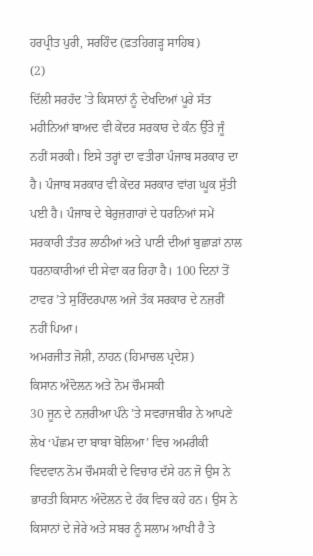ਹਰਪ੍ਰੀਤ ਪੁਰੀ, ਸਰਹਿੰਦ (ਫ਼ਤਹਿਗੜ੍ਹ ਸਾਹਿਬ)
(2)
ਦਿੱਲੀ ਸਰਹੱਦ ’ਤੇ ਕਿਸਾਨਾਂ ਨੂੰ ਦੇਖਦਿਆਂ ਪੂਰੇ ਸੱਤ ਮਹੀਨਿਆਂ ਬਾਅਦ ਵੀ ਕੇਂਦਰ ਸਰਕਾਰ ਦੇ ਕੰਨ ਉੱਤੇ ਜੂੰ ਨਹੀਂ ਸਰਕੀ। ਇਸੇ ਤਰ੍ਹਾਂ ਦਾ ਵਤੀਰਾ ਪੰਜਾਬ ਸਰਕਾਰ ਦਾ ਹੈ। ਪੰਜਾਬ ਸਰਕਾਰ ਵੀ ਕੇਂਦਰ ਸਰਕਾਰ ਵਾਂਗ ਘੂਕ ਸੁੱਤੀ ਪਈ ਹੈ। ਪੰਜਾਬ ਦੇ ਬੇਰੁਜ਼ਗਾਰਾਂ ਦੇ ਧਰਨਿਆਂ ਸਮੇਂ ਸਰਕਾਰੀ ਤੰਤਰ ਲਾਠੀਆਂ ਅਤੇ ਪਾਣੀ ਦੀਆਂ ਬੁਛਾੜਾਂ ਨਾਲ ਧਰਨਾਕਾਰੀਆਂ ਦੀ ਸੇਵਾ ਕਰ ਰਿਹਾ ਹੈ। 100 ਦਿਨਾਂ ਤੋਂ ਟਾਵਰ ’ਤੇ ਸੁਰਿੰਦਰਪਾਲ ਅਜੇ ਤੱਕ ਸਰਕਾਰ ਦੇ ਨਜ਼ਰੀਂ ਨਹੀਂ ਪਿਆ।
ਅਮਰਜੀਤ ਜੋਸ਼ੀ, ਨਾਹਨ (ਹਿਮਾਚਲ ਪ੍ਰਦੇਸ਼)
ਕਿਸਾਨ ਅੰਦੋਲਨ ਅਤੇ ਨੋਮ ਚੌਮਸਕੀ
30 ਜੂਨ ਦੇ ਨਜ਼ਰੀਆ ਪੰਨੇ ’ਤੇ ਸਵਰਾਜਬੀਰ ਨੇ ਆਪਣੇ ਲੇਖ ‘ਪੱਛਮ ਦਾ ਬਾਬਾ ਬੋਲਿਆ’ ਵਿਚ ਅਮਰੀਕੀ ਵਿਦਵਾਨ ਨੋਮ ਚੌਮਸਕੀ ਦੇ ਵਿਚਾਰ ਦੱਸੇ ਹਨ ਜੋ ਉਸ ਨੇ ਭਾਰਤੀ ਕਿਸਾਨ ਅੰਦੋਲਨ ਦੇ ਹੱਕ ਵਿਚ ਕਹੇ ਹਨ। ਉਸ ਨੇ ਕਿਸਾਨਾਂ ਦੇ ਜੇਰੇ ਅਤੇ ਸਬਰ ਨੂੰ ਸਲਾਮ ਆਖੀ ਹੈ ਤੇ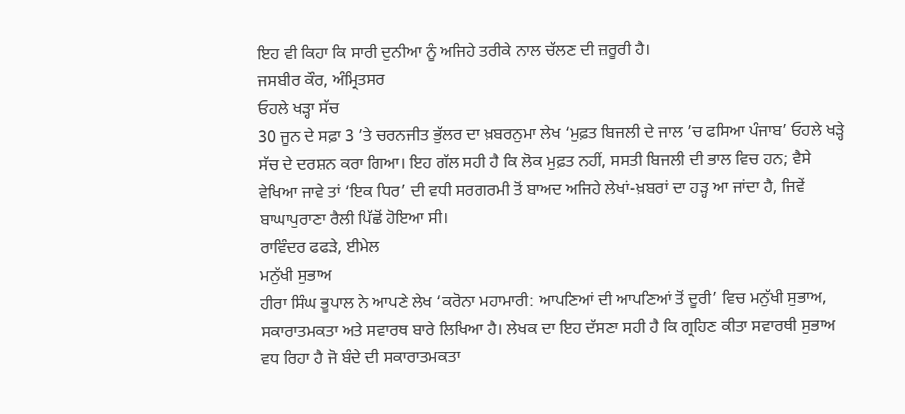ਇਹ ਵੀ ਕਿਹਾ ਕਿ ਸਾਰੀ ਦੁਨੀਆ ਨੂੰ ਅਜਿਹੇ ਤਰੀਕੇ ਨਾਲ ਚੱਲਣ ਦੀ ਜ਼ਰੂਰੀ ਹੈ।
ਜਸਬੀਰ ਕੌਰ, ਅੰਮ੍ਰਿਤਸਰ
ਓਹਲੇ ਖੜ੍ਹਾ ਸੱਚ
30 ਜੂਨ ਦੇ ਸਫ਼ਾ 3 ’ਤੇ ਚਰਨਜੀਤ ਭੁੱਲਰ ਦਾ ਖ਼ਬਰਨੁਮਾ ਲੇਖ ‘ਮੁਫ਼ਤ ਬਿਜਲੀ ਦੇ ਜਾਲ ’ਚ ਫਸਿਆ ਪੰਜਾਬ’ ਓਹਲੇ ਖੜ੍ਹੇ ਸੱਚ ਦੇ ਦਰਸ਼ਨ ਕਰਾ ਗਿਆ। ਇਹ ਗੱਲ ਸਹੀ ਹੈ ਕਿ ਲੋਕ ਮੁਫ਼ਤ ਨਹੀਂ, ਸਸਤੀ ਬਿਜਲੀ ਦੀ ਭਾਲ ਵਿਚ ਹਨ; ਵੈਸੇ ਵੇਖਿਆ ਜਾਵੇ ਤਾਂ ‘ਇਕ ਧਿਰ’ ਦੀ ਵਧੀ ਸਰਗਰਮੀ ਤੋਂ ਬਾਅਦ ਅਜਿਹੇ ਲੇਖਾਂ-ਖ਼ਬਰਾਂ ਦਾ ਹੜ੍ਹ ਆ ਜਾਂਦਾ ਹੈ, ਜਿਵੇਂ ਬਾਘਾਪੁਰਾਣਾ ਰੈਲੀ ਪਿੱਛੋਂ ਹੋਇਆ ਸੀ।
ਰਾਵਿੰਦਰ ਫਫੜੇ, ਈਮੇਲ
ਮਨੁੱਖੀ ਸੁਭਾਅ
ਹੀਰਾ ਸਿੰਘ ਭੂਪਾਲ ਨੇ ਆਪਣੇ ਲੇਖ ‘ਕਰੋਨਾ ਮਹਾਮਾਰੀ: ਆਪਣਿਆਂ ਦੀ ਆਪਣਿਆਂ ਤੋਂ ਦੂਰੀ’ ਵਿਚ ਮਨੁੱਖੀ ਸੁਭਾਅ, ਸਕਾਰਾਤਮਕਤਾ ਅਤੇ ਸਵਾਰਥ ਬਾਰੇ ਲਿਖਿਆ ਹੈ। ਲੇਖਕ ਦਾ ਇਹ ਦੱਸਣਾ ਸਹੀ ਹੈ ਕਿ ਗ੍ਰਹਿਣ ਕੀਤਾ ਸਵਾਰਥੀ ਸੁਭਾਅ ਵਧ ਰਿਹਾ ਹੈ ਜੋ ਬੰਦੇ ਦੀ ਸਕਾਰਾਤਮਕਤਾ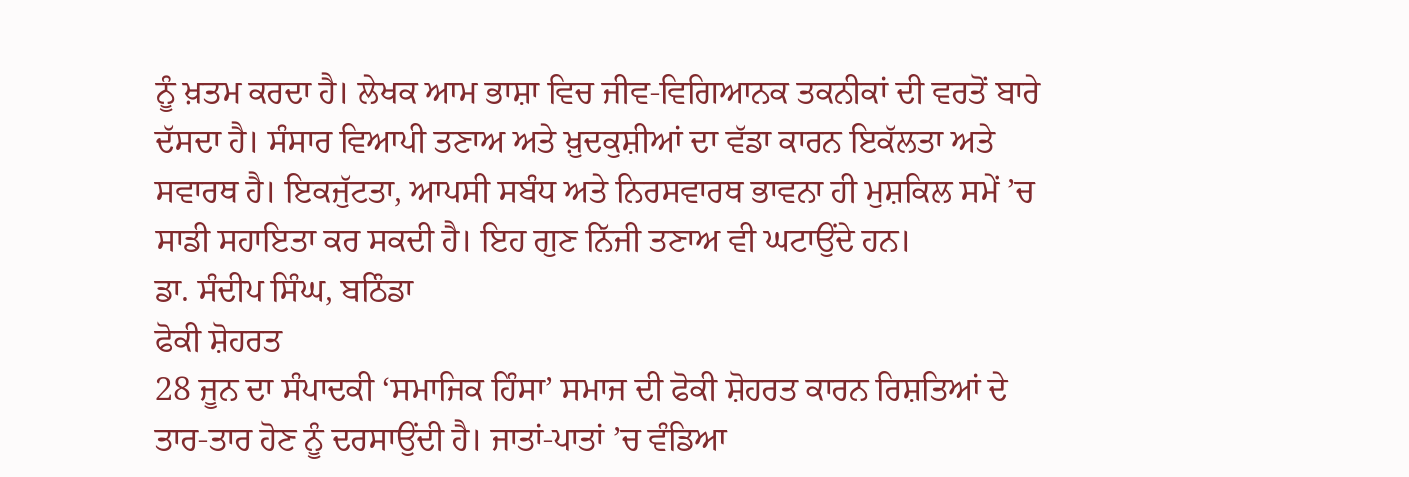ਨੂੰ ਖ਼ਤਮ ਕਰਦਾ ਹੈ। ਲੇਖਕ ਆਮ ਭਾਸ਼ਾ ਵਿਚ ਜੀਵ-ਵਿਗਿਆਨਕ ਤਕਨੀਕਾਂ ਦੀ ਵਰਤੋਂ ਬਾਰੇ ਦੱਸਦਾ ਹੈ। ਸੰਸਾਰ ਵਿਆਪੀ ਤਣਾਅ ਅਤੇ ਖ਼ੁਦਕੁਸ਼ੀਆਂ ਦਾ ਵੱਡਾ ਕਾਰਨ ਇਕੱਲਤਾ ਅਤੇ ਸਵਾਰਥ ਹੈ। ਇਕਜੁੱਟਤਾ, ਆਪਸੀ ਸਬੰਧ ਅਤੇ ਨਿਰਸਵਾਰਥ ਭਾਵਨਾ ਹੀ ਮੁਸ਼ਕਿਲ ਸਮੇਂ ’ਚ ਸਾਡੀ ਸਹਾਇਤਾ ਕਰ ਸਕਦੀ ਹੈ। ਇਹ ਗੁਣ ਨਿੱਜੀ ਤਣਾਅ ਵੀ ਘਟਾਉਂਦੇ ਹਨ।
ਡਾ. ਸੰਦੀਪ ਸਿੰਘ, ਬਠਿੰਡਾ
ਫੋਕੀ ਸ਼ੋਹਰਤ
28 ਜੂਨ ਦਾ ਸੰਪਾਦਕੀ ‘ਸਮਾਜਿਕ ਹਿੰਸਾ’ ਸਮਾਜ ਦੀ ਫੋਕੀ ਸ਼ੋਹਰਤ ਕਾਰਨ ਰਿਸ਼ਤਿਆਂ ਦੇ ਤਾਰ-ਤਾਰ ਹੋਣ ਨੂੰ ਦਰਸਾਉਂਦੀ ਹੈ। ਜਾਤਾਂ-ਪਾਤਾਂ ’ਚ ਵੰਡਿਆ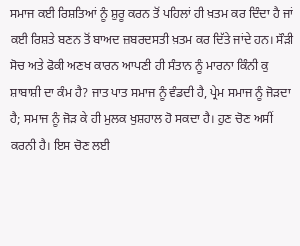ਸਮਾਜ ਕਈ ਰਿਸ਼ਤਿਆਂ ਨੂੰ ਸ਼ੁਰੂ ਕਰਨ ਤੋਂ ਪਹਿਲਾਂ ਹੀ ਖ਼ਤਮ ਕਰ ਦਿੰਦਾ ਹੈ ਜਾਂ ਕਈ ਰਿਸ਼ਤੇ ਬਣਨ ਤੋਂ ਬਾਅਦ ਜ਼ਬਰਦਸਤੀ ਖ਼ਤਮ ਕਰ ਦਿੱਤੇ ਜਾਂਦੇ ਹਨ। ਸੌੜੀ ਸੋਚ ਅਤੇ ਫੋਕੀ ਅਣਖ ਕਾਰਨ ਆਪਣੀ ਹੀ ਸੰਤਾਨ ਨੂੰ ਮਾਰਨਾ ਕਿੰਨੀ ਕੁ ਸ਼ਾਬਾਸ਼ੀ ਦਾ ਕੰਮ ਹੈ? ਜਾਤ ਪਾਤ ਸਮਾਜ ਨੂੰ ਵੰਡਦੀ ਹੈ, ਪ੍ਰੇਮ ਸਮਾਜ ਨੂੰ ਜੋੜਦਾ ਹੈ; ਸਮਾਜ ਨੂੰ ਜੋੜ ਕੇ ਹੀ ਮੁਲਕ ਖੁਸ਼ਹਾਲ ਹੋ ਸਕਦਾ ਹੈ। ਹੁਣ ਚੋਣ ਅਸੀਂ ਕਰਨੀ ਹੈ। ਇਸ ਚੋਣ ਲਈ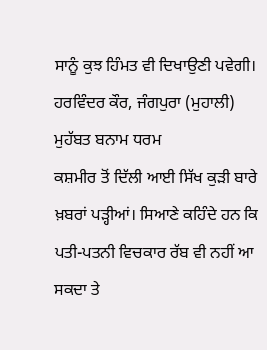ਸਾਨੂੰ ਕੁਝ ਹਿੰਮਤ ਵੀ ਦਿਖਾਉਣੀ ਪਵੇਗੀ।
ਹਰਵਿੰਦਰ ਕੌਰ, ਜੰਗਪੁਰਾ (ਮੁਹਾਲੀ)
ਮੁਹੱਬਤ ਬਨਾਮ ਧਰਮ
ਕਸ਼ਮੀਰ ਤੋਂ ਦਿੱਲੀ ਆਈ ਸਿੱਖ ਕੁੜੀ ਬਾਰੇ ਖ਼ਬਰਾਂ ਪੜ੍ਹੀਆਂ। ਸਿਆਣੇ ਕਹਿੰਦੇ ਹਨ ਕਿ ਪਤੀ-ਪਤਨੀ ਵਿਚਕਾਰ ਰੱਬ ਵੀ ਨਹੀਂ ਆ ਸਕਦਾ ਤੇ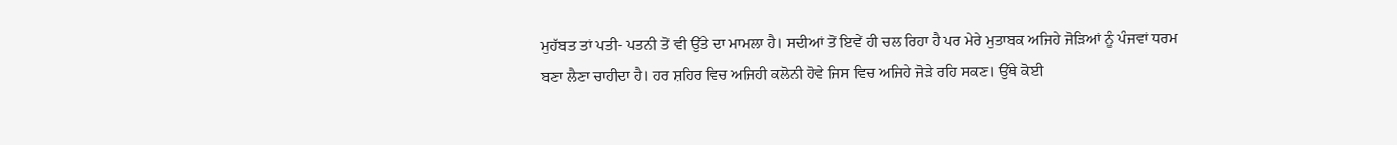ਮੁਹੱਬਤ ਤਾਂ ਪਤੀ- ਪਤਨੀ ਤੋਂ ਵੀ ਉੱਤੇ ਦਾ ਮਾਮਲਾ ਹੈ। ਸਦੀਆਂ ਤੋਂ ਇਵੇਂ ਹੀ ਚਲ ਰਿਹਾ ਹੈ ਪਰ ਮੇਰੇ ਮੁਤਾਬਕ ਅਜਿਹੇ ਜੋੜਿਆਂ ਨੂੰ ਪੰਜਵਾਂ ਧਰਮ ਬਣਾ ਲੈਣਾ ਚਾਹੀਦਾ ਹੈ। ਹਰ ਸ਼ਹਿਰ ਵਿਚ ਅਜਿਹੀ ਕਲੋਨੀ ਹੋਵੇ ਜਿਸ ਵਿਚ ਅਜਿਹੇ ਜੋੜੇ ਰਹਿ ਸਕਣ। ਉੱਥੇ ਕੋਈ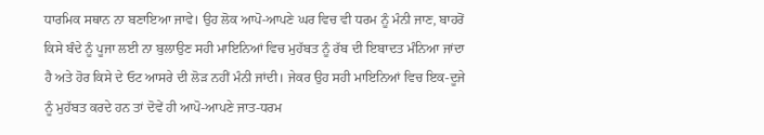ਧਾਰਮਿਕ ਸਥਾਨ ਨਾ ਬਣਾਇਆ ਜਾਵੇ। ਉਹ ਲੋਕ ਆਪੋ-ਆਪਣੇ ਘਰ ਵਿਚ ਵੀ ਧਰਮ ਨੂੰ ਮੰਨੀ ਜਾਣ, ਬਾਹਰੋਂ ਕਿਸੇ ਬੰਦੇ ਨੂੰ ਪੂਜਾ ਲਈ ਨਾ ਬੁਲਾਉਣ ਸਹੀ ਮਾਇਨਿਆਂ ਵਿਚ ਮੁਹੱਬਤ ਨੂੰ ਰੱਬ ਦੀ ਇਬਾਦਤ ਮੰਨਿਆ ਜਾਂਦਾ ਹੈ ਅਤੇ ਹੋਰ ਕਿਸੇ ਦੇ ਓਟ ਆਸਰੇ ਦੀ ਲੋੜ ਨਹੀਂ ਮੰਨੀ ਜਾਂਦੀ। ਜੇਕਰ ਉਹ ਸਹੀ ਮਾਇਨਿਆਂ ਵਿਚ ਇਕ-ਦੂਜੇ ਨੂੰ ਮੁਹੱਬਤ ਕਰਦੇ ਹਨ ਤਾਂ ਦੋਵੇਂ ਹੀ ਆਪੋ-ਆਪਣੇ ਜਾਤ-ਧਰਮ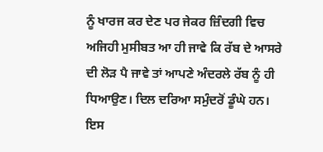ਨੂੰ ਖਾਰਜ ਕਰ ਦੇਣ ਪਰ ਜੇਕਰ ਜ਼ਿੰਦਗੀ ਵਿਚ ਅਜਿਹੀ ਮੁਸੀਬਤ ਆ ਹੀ ਜਾਵੇ ਕਿ ਰੱਬ ਦੇ ਆਸਰੇ ਦੀ ਲੋੜ ਪੈ ਜਾਵੇ ਤਾਂ ਆਪਣੇ ਅੰਦਰਲੇ ਰੱਬ ਨੂੰ ਹੀ ਧਿਆਉਣ। ਦਿਲ ਦਰਿਆ ਸਮੁੰਦਰੋਂ ਡੂੰਘੇ ਹਨ। ਇਸ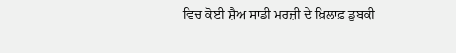ਵਿਚ ਕੋਈ ਸ਼ੈਅ ਸਾਡੀ ਮਰਜ਼ੀ ਦੇ ਖ਼ਿਲਾਫ਼ ਡੁਬਕੀ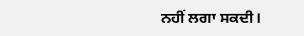ਨਹੀਂ ਲਗਾ ਸਕਦੀ।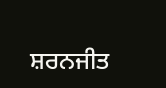ਸ਼ਰਨਜੀਤ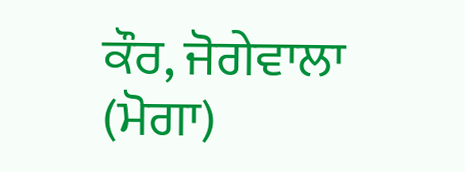ਕੌਰ, ਜੋਗੇਵਾਲਾ (ਮੋਗਾ)